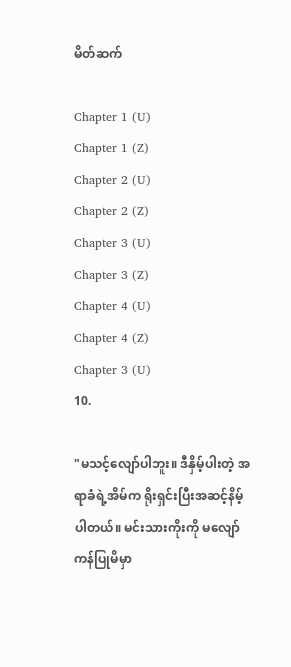မိတ်ဆက်

Chapter 1 (U)
Chapter 1 (Z)
Chapter 2 (U)
Chapter 2 (Z)
Chapter 3 (U)
Chapter 3 (Z)
Chapter 4 (U)
Chapter 4 (Z)
Chapter 3 (U)
10.

"မသင့်လျော်ပါဘူး။ ဒီနှိမ့်ပါးတဲ့ အရာခံရဲ့အိမ်က ရိုးရှင်းပြီးအဆင့်နိမ့်ပါတယ်။ မင်းသားကိုးကို မလျော်ကန်ပြုမိမှာ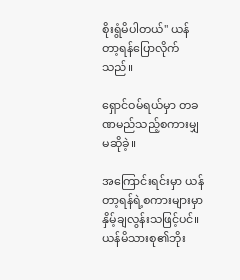စိုးရွံမိပါတယ်" ယန်တာ့ရန်ပြောလိုက်သည်။

ရှောင်ဝမ်ရယ်မှာ တခဏမည်သည့်စကားမျှမဆိုခဲ့။

အကြောင်းရင်းမှာ ယန်တာ့ရန်ရဲ့စကားများမှာနှိမ့်ချလွန်းသဖြင့်ပင်။ ယန်မိသားစု၏ဘိုး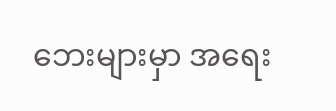ဘေးများမှာ အရေး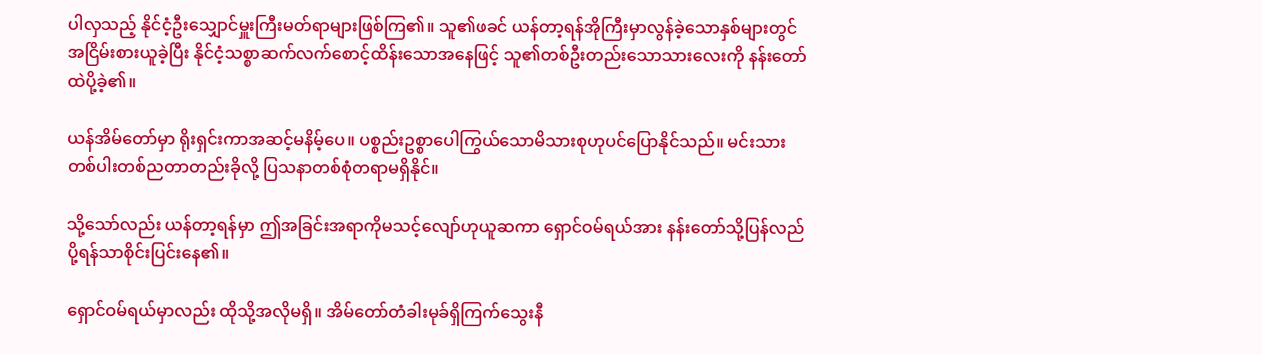ပါလှသည့် နိုင်ငံ့ဦးသျှောင်မှူးကြီးမတ်ရာများဖြစ်ကြ၏။ သူ၏ဖခင် ယန်တာ့ရန်အိုကြီးမှာလွန်ခဲ့သောနှစ်များတွင်အငြိမ်းစားယူခဲ့ပြီး နိုင်ငံ့သစ္စာဆက်လက်စောင့်ထိန်းသောအနေဖြင့် သူ၏တစ်ဦးတည်းသောသားလေးကို နန်းတော်ထဲပို့ခဲ့၏။

ယန်အိမ်တော်မှာ ရိုးရှင်းကာအဆင့်မနိမ့်ပေ။ ပစ္စည်းဥစ္စာပေါကြွယ်သောမိသားစုဟုပင်ပြောနိုင်သည်။ မင်းသားတစ်ပါးတစ်ညတာတည်းခိုလို့ ပြသနာတစ်စုံတရာမရှိနိုင်။

သို့သော်လည်း ယန်တာ့ရန်မှာ ဤအခြင်းအရာကိုမသင့်လျော်ဟုယူဆကာ ရှောင်ဝမ်ရယ်အား နန်းတော်သို့ပြန်လည်ပို့ရန်သာစိုင်းပြင်းနေ၏။

ရှောင်ဝမ်ရယ်မှာလည်း ထိုသို့အလိုမရှိ။ အိမ်တော်တံခါးမုခ်ရှိကြက်သွေးနီ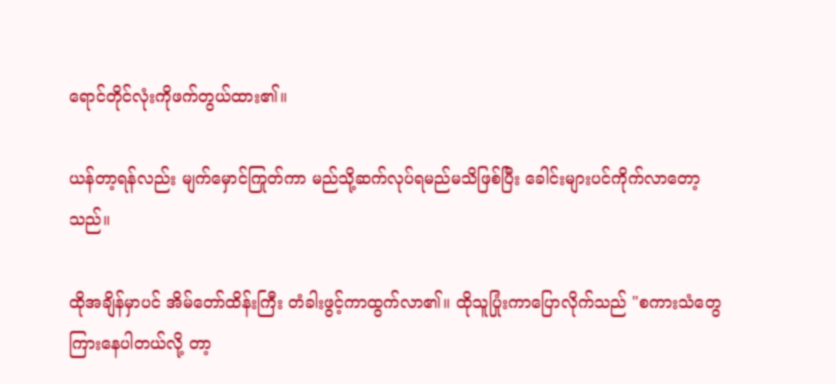ရောင်တိုင်လုံးကိုဖက်တွယ်ထား၏။

ယန်တာ့ရန်လည်း မျက်မှောင်ကြုတ်ကာ မည်သို့ဆက်လုပ်ရမည်မသိဖြစ်ပြီး ခေါင်းများပင်ကိုက်လာတော့သည်။

ထိုအချိန်မှာပင် အိမ်တော်ထိန်းကြီး တံခါးဖွင့်ကာထွက်လာ၏။ ထိုသူပြုံးကာပြောလိုက်သည် "စကားသံတွေကြားနေပါတယ်လို့ တာ့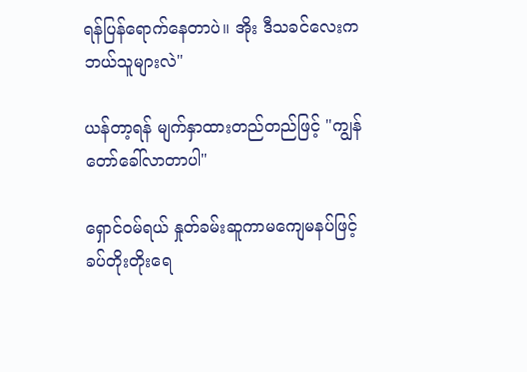ရန်ပြန်ရောက်နေတာပဲ။ အိုး ဒီသခင်လေးက ဘယ်သူများလဲ"

ယန်တာ့ရန် မျက်နှာထားတည်တည်ဖြင့် "ကျွန်တော်ခေါ်လာတာပါ"

ရှောင်ဝမ်ရယ် နှုတ်ခမ်းဆူကာမကျေမနပ်ဖြင့် ခပ်တိုးတိုးရေ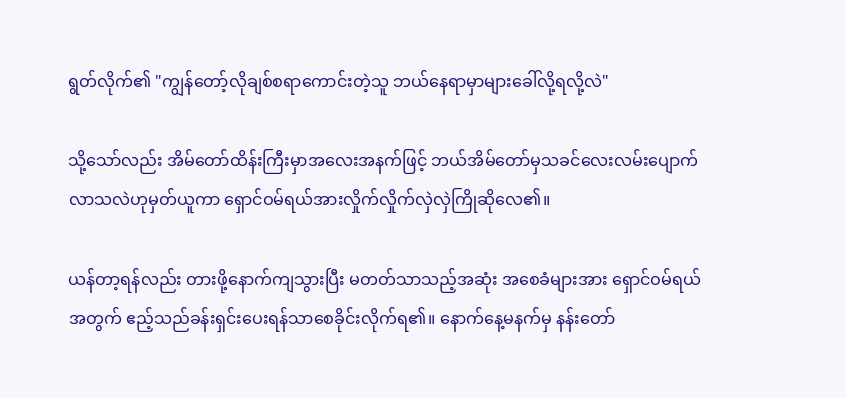ရွတ်လိုက်၏ "ကျွန်တော့်လိုချစ်စရာကောင်းတဲ့သူ ဘယ်နေရာမှာများခေါ်လို့ရလို့လဲ"

သို့သော်လည်း အိမ်တော်ထိန်းကြီးမှာအလေးအနက်ဖြင့် ဘယ်အိမ်တော်မှသခင်လေးလမ်းပျောက်လာသလဲဟုမှတ်ယူကာ ရှောင်ဝမ်ရယ်အားလှိုက်လှိုက်လှဲလှဲကြိုဆိုလေ၏။

ယန်တာ့ရန်လည်း တားဖို့နောက်ကျသွားပြီး မတတ်သာသည့်အဆုံး အစေခံများအား ရှောင်ဝမ်ရယ်အတွက် ဧည့်သည်ခန်းရှင်းပေးရန်သာစေခိုင်းလိုက်ရ၏။ နောက်နေ့မနက်မှ နန်းတော်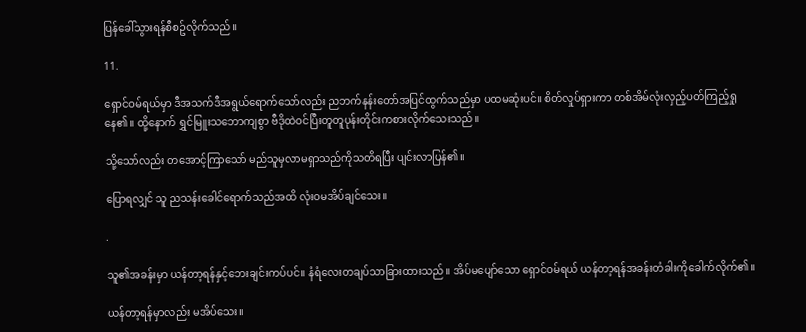ပြန်ခေါ်သွားရန်စီစဥ်လိုက်သည်။

11.

ရှောင်ဝမ်ရယ်မှာ ဒီအသက်ဒီအရွယ်ရောက်သော်လည်း ညဘက်နန်းတော်အပြင်ထွက်သည်မှာ ပထမဆုံးပင်။ စိတ်လှုပ်ရှားကာ တစ်အိမ်လုံးလှည့်ပတ်ကြည့်ရှုနေ၏။ ထို့နောက် ရွှင်မြူးသဘောကျစွာ ဗီဒိုထဲဝင်ပြီးတူတူပုန်းတိုင်းကစားလိုက်သေးသည်။

သို့သော်လည်း တအောင့်ကြာသော် မည်သူမှလာမရှာသည်ကိုသတိရပြီး ပျင်းလာပြန်၏။

ပြောရလျှင် သူ ညသန်းခေါင်ရောက်သည်အထိ လုံးဝမအိပ်ချင်သေး။

.

သူ၏အခန်းမှာ ယန်တာ့ရန်နှင့်ဘေးချင်းကပ်ပင်။ နံရံလေးတချပ်သာခြားထားသည်။ အိပ်မပျော်သော ရှောင်ဝမ်ရယ် ယန်တာ့ရန်အခန်းတံခါးကိုခေါက်လိုက်၏။

ယန်တာ့ရန်မှာလည်း မအိပ်သေး။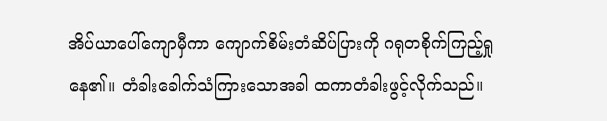အိပ်ယာပေါ်ကျောမှီကာ ကျောက်စိမ်းတံဆိပ်ပြားကို ဂရုတစိုက်ကြည့်ရှုနေ၏။ တံခါးခေါက်သံကြားသောအခါ ထကာတံခါးဖွင့်လိုက်သည်။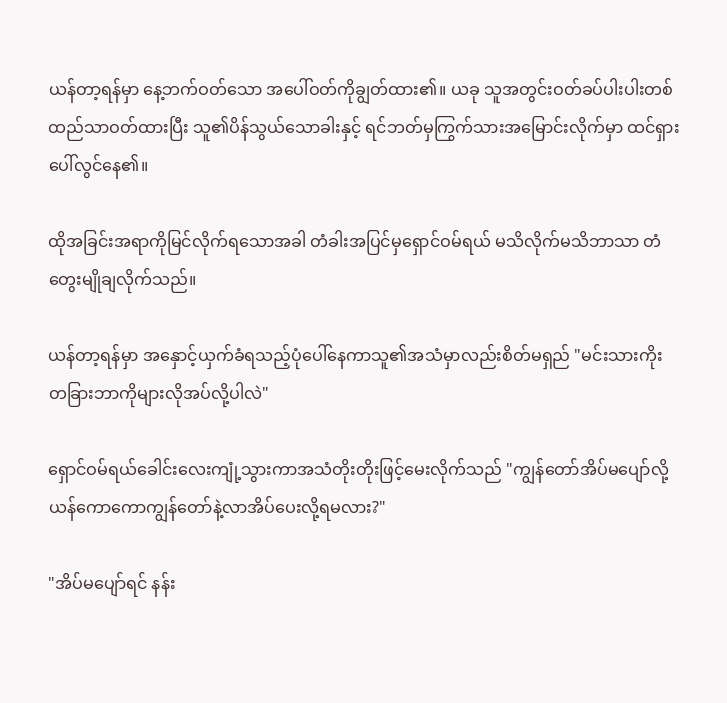ယန်တာ့ရန်မှာ နေ့ဘက်ဝတ်သော အပေါ်ဝတ်ကိုချွတ်ထား၏။ ယခု သူအတွင်းဝတ်ခပ်ပါးပါးတစ်ထည်သာဝတ်ထားပြီး သူ၏ပိန်သွယ်သောခါးနှင့် ရင်ဘတ်မှကြွက်သားအမြောင်းလိုက်မှာ ထင်ရှားပေါ်လွင်နေ၏။

ထိုအခြင်းအရာကိုမြင်လိုက်ရသောအခါ တံခါးအပြင်မှရှောင်ဝမ်ရယ် မသိလိုက်မသိဘာသာ တံတွေးမျိုချလိုက်သည်။

ယန်တာ့ရန်မှာ အနှောင့်ယှက်ခံရသည့်ပုံပေါ်နေကာသူ၏အသံမှာလည်းစိတ်မရှည် "မင်းသားကိုး တခြားဘာကိုများလိုအပ်လို့ပါလဲ"

ရှောင်ဝမ်ရယ်ခေါင်းလေးကျုံ့သွားကာအသံတိုးတိုးဖြင့်မေးလိုက်သည် "ကျွန်တော်အိပ်မပျော်လို့ ယန်ကောကောကျွန်တော်နဲ့လာအိပ်ပေးလို့ရမလား?"

"အိပ်မပျော်ရင် နန်း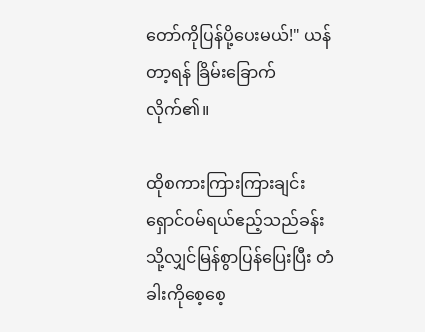တော်ကိုပြန်ပို့ပေးမယ်!" ယန်တာ့ရန် ခြိမ်းခြောက်လိုက်၏။

ထိုစကားကြားကြားချင်း ရှောင်ဝမ်ရယ်ဧည့်သည်ခန်းသို့လျှင်မြန်စွာပြန်ပြေးပြီး တံခါးကိုစေ့စေ့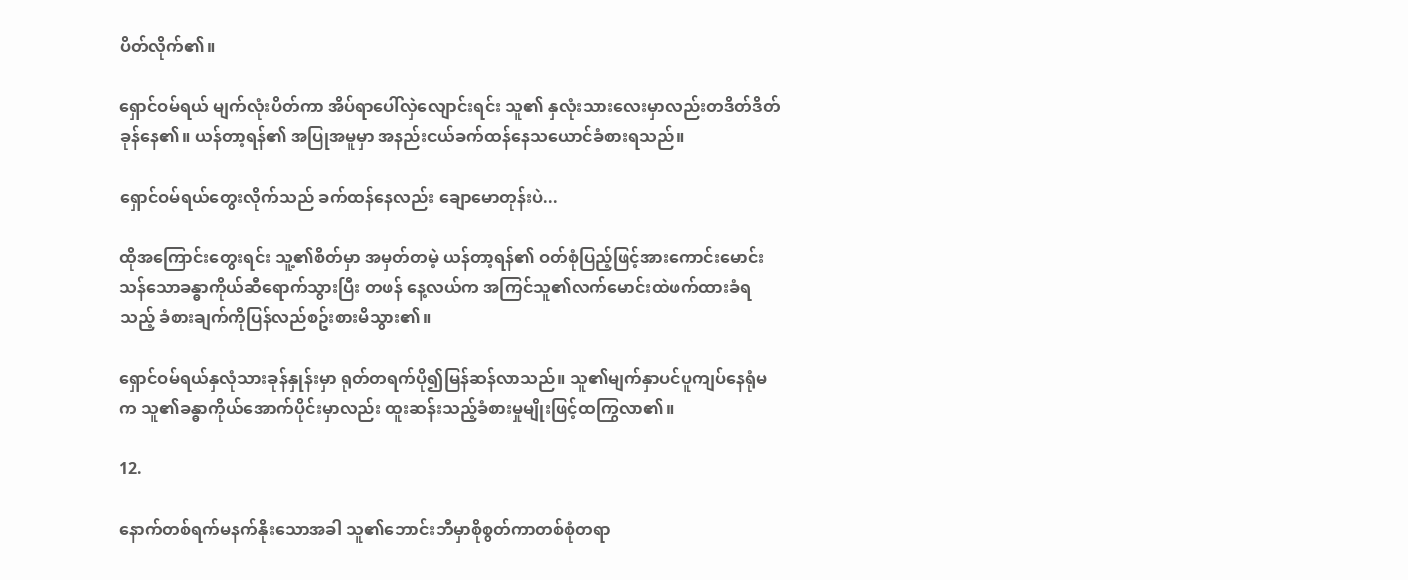ပိတ်လိုက်၏။

ရှောင်ဝမ်ရယ် မျက်လုံးပိတ်ကာ အိပ်ရာပေါ်လှဲလျောင်းရင်း သူ၏ နှလုံးသားလေးမှာလည်းတဒိတ်ဒိတ်ခုန်နေ၏။ ယန်တာ့ရန်၏ အပြုအမူမှာ အနည်းငယ်ခက်ထန်နေသယောင်ခံစားရသည်။

ရှောင်ဝမ်ရယ်တွေးလိုက်သည် ခက်ထန်နေလည်း ချောမောတုန်းပဲ...

ထိုအကြောင်းတွေးရင်း သူ့၏စိတ်မှာ အမှတ်တမဲ့ ယန်တာ့ရန်၏ ဝတ်စုံပြည့်ဖြင့်အားကောင်းမောင်းသန်သောခန္ဓာကိုယ်ဆီရောက်သွားပြီး တဖန် နေ့လယ်က အကြင်သူ၏လက်မောင်းထဲဖက်ထားခံရသည့် ခံစားချက်ကိုပြန်လည်စဥ်းစားမိသွား၏။

ရှောင်ဝမ်ရယ်နှလုံသားခုန်နှုန်းမှာ ရုတ်တရက်ပို၍မြန်ဆန်လာသည်။ သူ၏မျက်နှာပင်ပူကျပ်နေရုံမက သူ၏ခန္ဓာကိုယ်အောက်ပိုင်းမှာလည်း ထူးဆန်းသည့်ခံစားမှုမျိုးဖြင့်ထကြွလာ၏။

12.

နောက်တစ်ရက်မနက်နိုးသောအခါ သူ၏ဘောင်းဘီမှာစိုစွတ်ကာတစ်စုံတရာ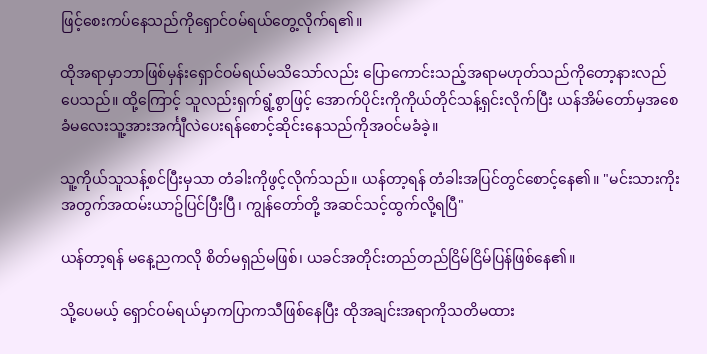ဖြင့်စေးကပ်နေသည်ကိုရှောင်ဝမ်ရယ်တွေ့လိုက်ရ၏။

ထိုအရာမှာဘာဖြစ်မှန်းရှောင်ဝမ်ရယ်မသိသော်လည်း ပြောကောင်းသည့်အရာမဟုတ်သည်ကိုတော့နားလည်ပေသည်။ ထို့ကြောင့် သူလည်းရှက်ရွံ့စွာဖြင့် အောက်ပိုင်းကိုကိုယ်တိုင်သန့်ရှင်းလိုက်ပြီး ယန်အိမ်တော်မှအစေခံမလေးသူ့အားအင်္ကျီလဲပေးရန်စောင့်ဆိုင်းနေသည်ကိုအဝင်မခံခဲ့။

သူ့ကိုယ်သူသန့်စင်ပြီးမှသာ တံခါးကိုဖွင့်လိုက်သည်။ ယန်တာ့ရန် တံခါးအပြင်တွင်စောင့်နေ၏။ "မင်းသားကိုးအတွက်အထမ်းယာဥ်ပြင်ပြီးပြီ၊ ကျွန်တော်တို့ အဆင်သင့်ထွက်လို့ရပြီ"

ယန်တာ့ရန် မနေ့ညကလို စိတ်မရှည်မဖြစ်၊ ယခင်အတိုင်းတည်တည်ငြိမ်ငြိမ်ပြန်ဖြစ်နေ၏။

သို့ပေမယ့် ရှောင်ဝမ်ရယ်မှာကပြာကသီဖြစ်နေပြီး ထိုအချင်းအရာကိုသတိမထား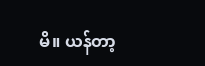မိ။ ယန်တာ့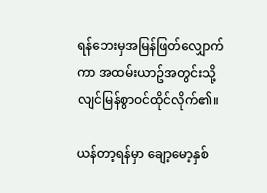ရန်ဘေးမှအမြန်ဖြတ်လျှောက်ကာ အထမ်းယာဥ်အတွင်းသို့ လျင်မြန်စွာဝင်ထိုင်လိုက်၏။

ယန်တာ့ရန်မှာ ချော့မော့နှစ်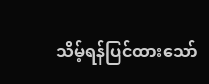သိမ့်ရန်ပြင်ထားသော်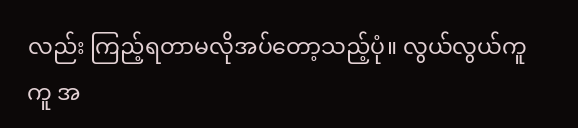လည်း ကြည့်ရတာမလိုအပ်တော့သည့်ပုံ။ လွယ်လွယ်ကူကူ အ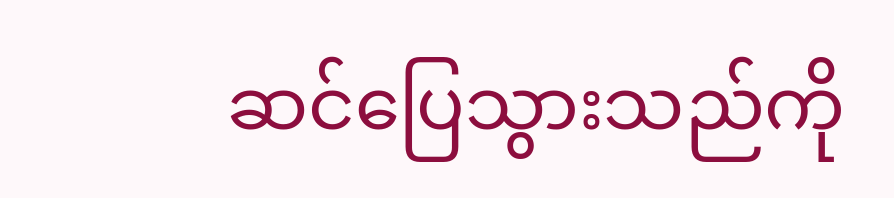ဆင်ပြေသွားသည်ကို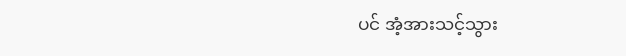ပင် အံ့အားသင့်သွား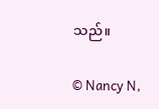သည်။

© Nancy N,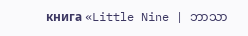книга «Little Nine | ဘာသာ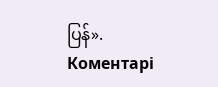ပြန်».
Коментарі